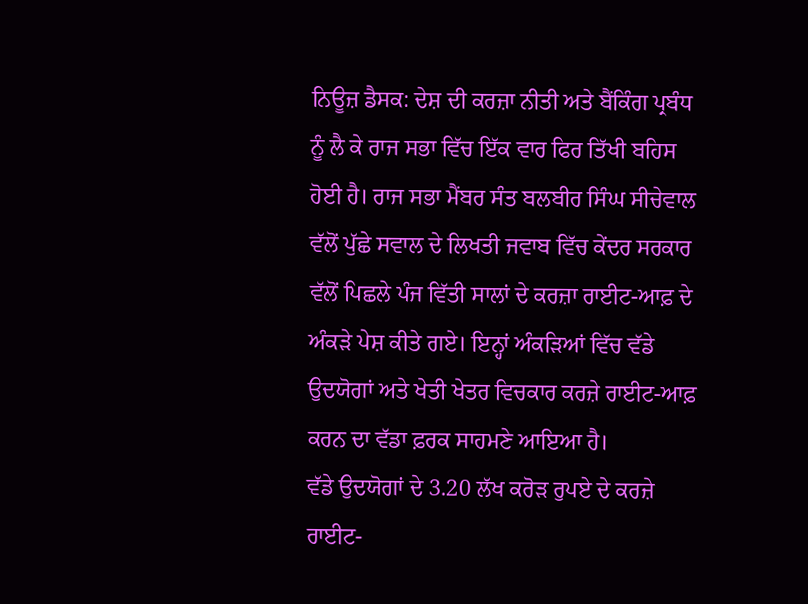ਨਿਊਜ਼ ਡੈਸਕ: ਦੇਸ਼ ਦੀ ਕਰਜ਼ਾ ਨੀਤੀ ਅਤੇ ਬੈਂਕਿੰਗ ਪ੍ਰਬੰਧ ਨੂੰ ਲੈ ਕੇ ਰਾਜ ਸਭਾ ਵਿੱਚ ਇੱਕ ਵਾਰ ਫਿਰ ਤਿੱਖੀ ਬਹਿਸ ਹੋਈ ਹੈ। ਰਾਜ ਸਭਾ ਮੈਂਬਰ ਸੰਤ ਬਲਬੀਰ ਸਿੰਘ ਸੀਚੇਵਾਲ ਵੱਲੋਂ ਪੁੱਛੇ ਸਵਾਲ ਦੇ ਲਿਖਤੀ ਜਵਾਬ ਵਿੱਚ ਕੇਂਦਰ ਸਰਕਾਰ ਵੱਲੋਂ ਪਿਛਲੇ ਪੰਜ ਵਿੱਤੀ ਸਾਲਾਂ ਦੇ ਕਰਜ਼ਾ ਰਾਈਟ-ਆਫ਼ ਦੇ ਅੰਕੜੇ ਪੇਸ਼ ਕੀਤੇ ਗਏ। ਇਨ੍ਹਾਂ ਅੰਕੜਿਆਂ ਵਿੱਚ ਵੱਡੇ ਉਦਯੋਗਾਂ ਅਤੇ ਖੇਤੀ ਖੇਤਰ ਵਿਚਕਾਰ ਕਰਜ਼ੇ ਰਾਈਟ-ਆਫ਼ ਕਰਨ ਦਾ ਵੱਡਾ ਫ਼ਰਕ ਸਾਹਮਣੇ ਆਇਆ ਹੈ।
ਵੱਡੇ ਉਦਯੋਗਾਂ ਦੇ 3.20 ਲੱਖ ਕਰੋੜ ਰੁਪਏ ਦੇ ਕਰਜ਼ੇ ਰਾਈਟ-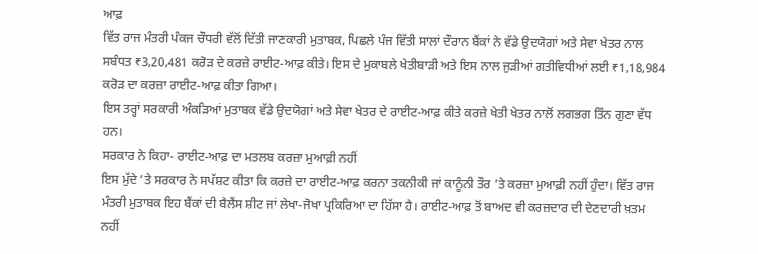ਆਫ਼
ਵਿੱਤ ਰਾਜ ਮੰਤਰੀ ਪੰਕਜ ਚੌਧਰੀ ਵੱਲੋਂ ਦਿੱਤੀ ਜਾਣਕਾਰੀ ਮੁਤਾਬਕ, ਪਿਛਲੇ ਪੰਜ ਵਿੱਤੀ ਸਾਲਾਂ ਦੌਰਾਨ ਬੈਂਕਾਂ ਨੇ ਵੱਡੇ ਉਦਯੋਗਾਂ ਅਤੇ ਸੇਵਾ ਖੇਤਰ ਨਾਲ ਸਬੰਧਤ ₹3,20,481 ਕਰੋੜ ਦੇ ਕਰਜ਼ੇ ਰਾਈਟ-ਆਫ਼ ਕੀਤੇ। ਇਸ ਦੇ ਮੁਕਾਬਲੇ ਖੇਤੀਬਾੜੀ ਅਤੇ ਇਸ ਨਾਲ ਜੁੜੀਆਂ ਗਤੀਵਿਧੀਆਂ ਲਈ ₹1,18,984 ਕਰੋੜ ਦਾ ਕਰਜ਼ਾ ਰਾਈਟ-ਆਫ਼ ਕੀਤਾ ਗਿਆ।
ਇਸ ਤਰ੍ਹਾਂ ਸਰਕਾਰੀ ਅੰਕੜਿਆਂ ਮੁਤਾਬਕ ਵੱਡੇ ਉਦਯੋਗਾਂ ਅਤੇ ਸੇਵਾ ਖੇਤਰ ਦੇ ਰਾਈਟ-ਆਫ਼ ਕੀਤੇ ਕਰਜ਼ੇ ਖੇਤੀ ਖੇਤਰ ਨਾਲੋਂ ਲਗਭਗ ਤਿੰਨ ਗੁਣਾ ਵੱਧ ਹਨ।
ਸਰਕਾਰ ਨੇ ਕਿਹਾ- ਰਾਈਟ-ਆਫ਼ ਦਾ ਮਤਲਬ ਕਰਜ਼ਾ ਮੁਆਫ਼ੀ ਨਹੀਂ
ਇਸ ਮੁੱਦੇ ’ਤੇ ਸਰਕਾਰ ਨੇ ਸਪੱਸ਼ਟ ਕੀਤਾ ਕਿ ਕਰਜ਼ੇ ਦਾ ਰਾਈਟ-ਆਫ਼ ਕਰਨਾ ਤਕਨੀਕੀ ਜਾਂ ਕਾਨੂੰਨੀ ਤੌਰ ’ਤੇ ਕਰਜ਼ਾ ਮੁਆਫ਼ੀ ਨਹੀਂ ਹੁੰਦਾ। ਵਿੱਤ ਰਾਜ ਮੰਤਰੀ ਮੁਤਾਬਕ ਇਹ ਬੈਂਕਾਂ ਦੀ ਬੈਲੈਂਸ ਸ਼ੀਟ ਜਾਂ ਲੇਖਾ-ਜੋਖਾ ਪ੍ਰਕਿਰਿਆ ਦਾ ਹਿੱਸਾ ਹੈ। ਰਾਈਟ-ਆਫ਼ ਤੋਂ ਬਾਅਦ ਵੀ ਕਰਜ਼ਦਾਰ ਦੀ ਦੇਣਦਾਰੀ ਖ਼ਤਮ ਨਹੀਂ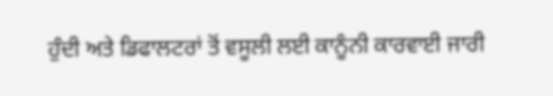ਹੁੰਦੀ ਅਤੇ ਡਿਫਾਲਟਰਾਂ ਤੋਂ ਵਸੂਲੀ ਲਈ ਕਾਨੂੰਨੀ ਕਾਰਵਾਈ ਜਾਰੀ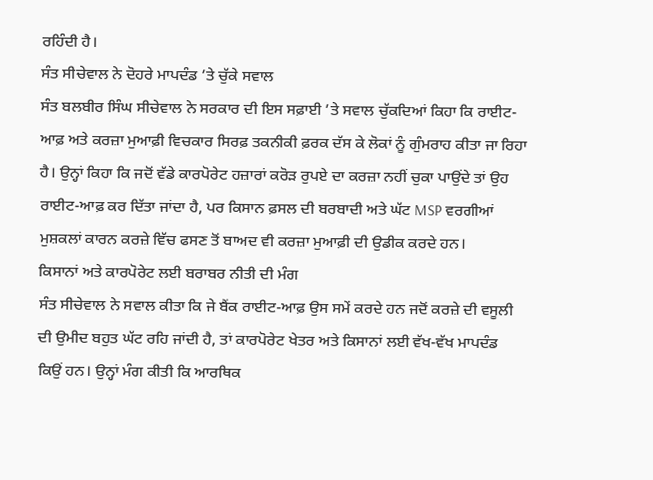ਰਹਿੰਦੀ ਹੈ।
ਸੰਤ ਸੀਚੇਵਾਲ ਨੇ ਦੋਹਰੇ ਮਾਪਦੰਡ ’ਤੇ ਚੁੱਕੇ ਸਵਾਲ
ਸੰਤ ਬਲਬੀਰ ਸਿੰਘ ਸੀਚੇਵਾਲ ਨੇ ਸਰਕਾਰ ਦੀ ਇਸ ਸਫ਼ਾਈ ’ਤੇ ਸਵਾਲ ਚੁੱਕਦਿਆਂ ਕਿਹਾ ਕਿ ਰਾਈਟ-ਆਫ਼ ਅਤੇ ਕਰਜ਼ਾ ਮੁਆਫ਼ੀ ਵਿਚਕਾਰ ਸਿਰਫ਼ ਤਕਨੀਕੀ ਫ਼ਰਕ ਦੱਸ ਕੇ ਲੋਕਾਂ ਨੂੰ ਗੁੰਮਰਾਹ ਕੀਤਾ ਜਾ ਰਿਹਾ ਹੈ। ਉਨ੍ਹਾਂ ਕਿਹਾ ਕਿ ਜਦੋਂ ਵੱਡੇ ਕਾਰਪੋਰੇਟ ਹਜ਼ਾਰਾਂ ਕਰੋੜ ਰੁਪਏ ਦਾ ਕਰਜ਼ਾ ਨਹੀਂ ਚੁਕਾ ਪਾਉਂਦੇ ਤਾਂ ਉਹ ਰਾਈਟ-ਆਫ਼ ਕਰ ਦਿੱਤਾ ਜਾਂਦਾ ਹੈ, ਪਰ ਕਿਸਾਨ ਫ਼ਸਲ ਦੀ ਬਰਬਾਦੀ ਅਤੇ ਘੱਟ MSP ਵਰਗੀਆਂ ਮੁਸ਼ਕਲਾਂ ਕਾਰਨ ਕਰਜ਼ੇ ਵਿੱਚ ਫਸਣ ਤੋਂ ਬਾਅਦ ਵੀ ਕਰਜ਼ਾ ਮੁਆਫ਼ੀ ਦੀ ਉਡੀਕ ਕਰਦੇ ਹਨ।
ਕਿਸਾਨਾਂ ਅਤੇ ਕਾਰਪੋਰੇਟ ਲਈ ਬਰਾਬਰ ਨੀਤੀ ਦੀ ਮੰਗ
ਸੰਤ ਸੀਚੇਵਾਲ ਨੇ ਸਵਾਲ ਕੀਤਾ ਕਿ ਜੇ ਬੈਂਕ ਰਾਈਟ-ਆਫ਼ ਉਸ ਸਮੇਂ ਕਰਦੇ ਹਨ ਜਦੋਂ ਕਰਜ਼ੇ ਦੀ ਵਸੂਲੀ ਦੀ ਉਮੀਦ ਬਹੁਤ ਘੱਟ ਰਹਿ ਜਾਂਦੀ ਹੈ, ਤਾਂ ਕਾਰਪੋਰੇਟ ਖੇਤਰ ਅਤੇ ਕਿਸਾਨਾਂ ਲਈ ਵੱਖ-ਵੱਖ ਮਾਪਦੰਡ ਕਿਉਂ ਹਨ। ਉਨ੍ਹਾਂ ਮੰਗ ਕੀਤੀ ਕਿ ਆਰਥਿਕ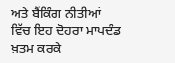ਅਤੇ ਬੈਂਕਿੰਗ ਨੀਤੀਆਂ ਵਿੱਚ ਇਹ ਦੋਹਰਾ ਮਾਪਦੰਡ ਖ਼ਤਮ ਕਰਕੇ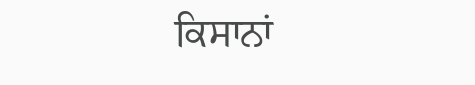ਕਿਸਾਨਾਂ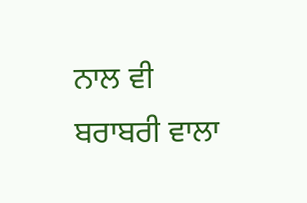ਨਾਲ ਵੀ ਬਰਾਬਰੀ ਵਾਲਾ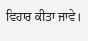ਵਿਹਾਰ ਕੀਤਾ ਜਾਵੇ।